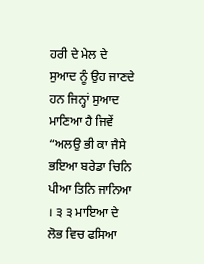ਹਰੀ ਦੇ ਮੇਲ ਦੇ ਸੁਆਦ ਨੂੰ ਉਹ ਜਾਣਦੇ ਹਨ ਜਿਨ੍ਹਾਂ ਸੁਆਦ ਮਾਣਿਆ ਹੈ ਜਿਵੇਂ “ਅਲਉ ਭੀ ਕਾ ਜੈਸੇ ਭਇਆ ਬਰੇਡਾ ਚਿਨਿ ਪੀਆ ਤਿਨਿ ਜਾਨਿਆ । ੩ ੩ ਮਾਇਆ ਦੇ ਲੋਭ ਵਿਚ ਫਸਿਆ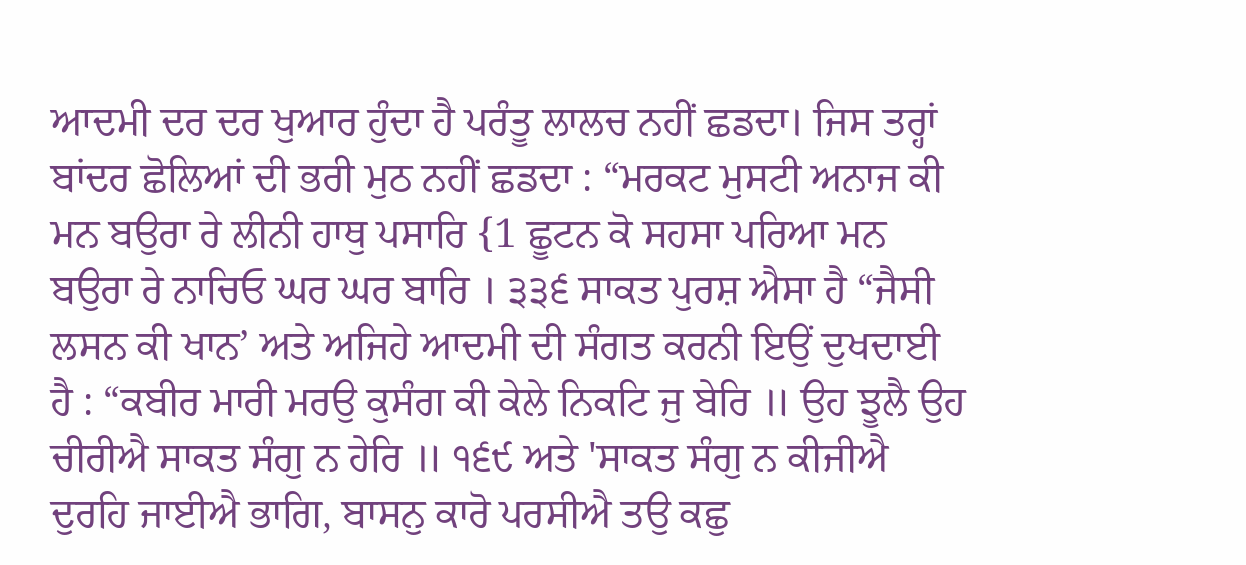ਆਦਮੀ ਦਰ ਦਰ ਖੁਆਰ ਹੁੰਦਾ ਹੈ ਪਰੰਤੂ ਲਾਲਚ ਨਹੀਂ ਛਡਦਾ। ਜਿਸ ਤਰ੍ਹਾਂ ਬਾਂਦਰ ਛੋਲਿਆਂ ਦੀ ਭਰੀ ਮੁਠ ਨਹੀਂ ਛਡਦਾ : “ਮਰਕਟ ਮੁਸਟੀ ਅਨਾਜ ਕੀ ਮਨ ਬਉਰਾ ਰੇ ਲੀਨੀ ਹਾਥੁ ਪਸਾਰਿ {1 ਛੂਟਨ ਕੋ ਸਹਸਾ ਪਰਿਆ ਮਨ ਬਉਰਾ ਰੇ ਨਾਚਿਓ ਘਰ ਘਰ ਬਾਰਿ । ੩੩੬ ਸਾਕਤ ਪੁਰਸ਼ ਐਸਾ ਹੈ “ਜੈਸੀ ਲਸਨ ਕੀ ਖਾਨ’ ਅਤੇ ਅਜਿਹੇ ਆਦਮੀ ਦੀ ਸੰਗਤ ਕਰਨੀ ਇਉਂ ਦੁਖਦਾਈ ਹੈ : “ਕਬੀਰ ਮਾਰੀ ਮਰਉ ਕੁਸੰਗ ਕੀ ਕੇਲੇ ਨਿਕਟਿ ਜੁ ਬੇਰਿ ॥ ਉਹ ਝੂਲੈ ਉਹ ਚੀਰੀਐ ਸਾਕਤ ਸੰਗੁ ਨ ਹੇਰਿ ॥ ੧੬੯ ਅਤੇ 'ਸਾਕਤ ਸੰਗੁ ਨ ਕੀਜੀਐ ਦੁਰਹਿ ਜਾਈਐ ਭਾਗਿ, ਬਾਸਨੁ ਕਾਰੋ ਪਰਸੀਐ ਤਉ ਕਛੁ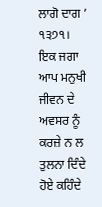ਲਾਗੋ ਦਾਗ ’ ੧੩੭੧। ਇਕ ਜਗਾ ਆਪ ਮਨੁਖੀ ਜੀਵਨ ਦੇ ਅਵਸਰ ਨੂੰ ਕਰਜ਼ੇ ਨ ਲ ਤੁਲਨਾ ਦਿੰਦੇ ਹੋਏ ਕਹਿੰਦੇ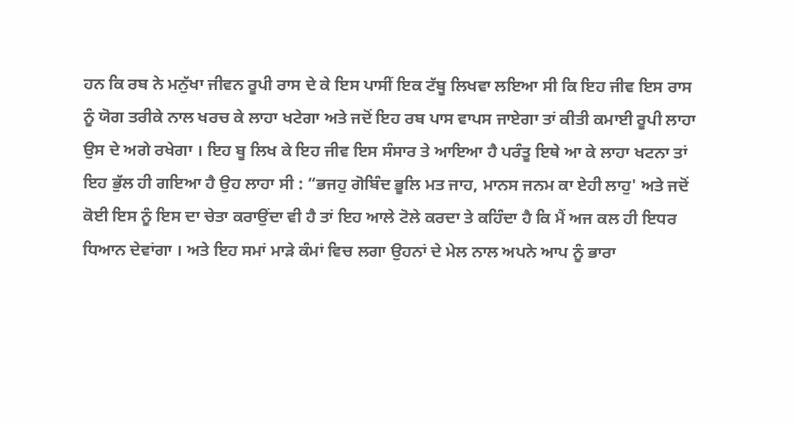ਹਨ ਕਿ ਰਬ ਨੇ ਮਨੁੱਖਾ ਜੀਵਨ ਰੂਪੀ ਰਾਸ ਦੇ ਕੇ ਇਸ ਪਾਸੀਂ ਇਕ ਟੱਬੂ ਲਿਖਵਾ ਲਇਆ ਸੀ ਕਿ ਇਹ ਜੀਵ ਇਸ ਰਾਸ ਨੂੰ ਯੋਗ ਤਰੀਕੇ ਨਾਲ ਖਰਚ ਕੇ ਲਾਹਾ ਖਟੇਗਾ ਅਤੇ ਜਦੋਂ ਇਹ ਰਬ ਪਾਸ ਵਾਪਸ ਜਾਏਗਾ ਤਾਂ ਕੀਤੀ ਕਮਾਈ ਰੂਪੀ ਲਾਹਾ ਉਸ ਦੇ ਅਗੇ ਰਖੇਗਾ । ਇਹ ਬੂ ਲਿਖ ਕੇ ਇਹ ਜੀਵ ਇਸ ਸੰਸਾਰ ਤੇ ਆਇਆ ਹੈ ਪਰੰਤੂ ਇਥੇ ਆ ਕੇ ਲਾਹਾ ਖਟਨਾ ਤਾਂ ਇਹ ਭੁੱਲ ਹੀ ਗਇਆ ਹੈ ਉਹ ਲਾਹਾ ਸੀ : “ਭਜਹੁ ਗੋਬਿੰਦ ਭੂਲਿ ਮਤ ਜਾਹ, ਮਾਨਸ ਜਨਮ ਕਾ ਏਹੀ ਲਾਹੁ' ਅਤੇ ਜਦੋਂ ਕੋਈ ਇਸ ਨੂੰ ਇਸ ਦਾ ਚੇਤਾ ਕਰਾਉਂਦਾ ਵੀ ਹੈ ਤਾਂ ਇਹ ਆਲੇ ਟੋਲੇ ਕਰਦਾ ਤੇ ਕਹਿੰਦਾ ਹੈ ਕਿ ਮੈਂ ਅਜ ਕਲ ਹੀ ਇਧਰ ਧਿਆਨ ਦੇਵਾਂਗਾ । ਅਤੇ ਇਹ ਸਮਾਂ ਮਾੜੇ ਕੰਮਾਂ ਵਿਚ ਲਗਾ ਉਹਨਾਂ ਦੇ ਮੇਲ ਨਾਲ ਅਪਨੇ ਆਪ ਨੂੰ ਭਾਰਾ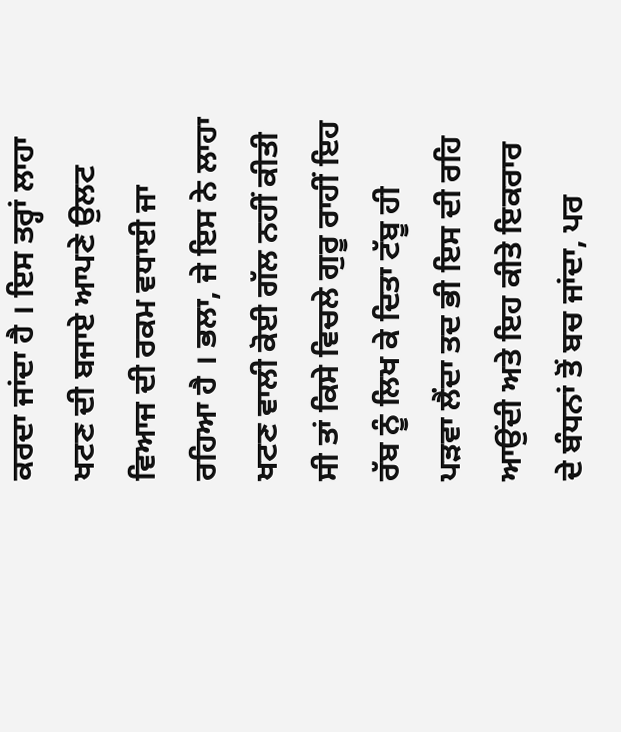ਕਰਦਾ ਜਾਂਦਾ ਹੈ । ਇਸ ਤਰ੍ਹਾਂ ਲਾਹਾ ਖਟਣ ਦੀ ਬਜਾਏ ਆਪਣੇ ਉਲਟ ਵਿਆਜ ਦੀ ਰਕਮ ਵਧਾਈ ਜਾ ਰਹਿਆ ਹੈ । ਭਲਾ, ਜੇ ਇਸ ਨੇ ਲਾਹਾ ਖਟਣ ਵਾਲੀ ਕੋਈ ਗੱਲ ਨਹੀਂ ਕੀਤੀ ਸੀ ਤਾਂ ਕਿਸੇ ਵਿਚਲੇ ਗੁਰੂ ਰਾਹੀਂ ਇਹ ਰੱਬ ਨੂੰ ਲਿਖ ਕੇ ਦਿਤਾ ਟੱਬੂ ਹੀ ਪੜਵਾ ਲੈਂਦਾ ਤਦ ਭੀ ਇਸ ਦੀ ਰਹਿ ਆਉਂਦੀ ਅਤੇ ਇਹ ਕੀਤੇ ਇਕਰਾਰ ਦੇ ਬੰਧਨਾਂ ਤੋਂ ਬਚ ਜਾਂਦਾ, ਪਰ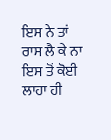ਇਸ ਨੇ ਤਾਂ ਰਾਸ ਲੈ ਕੇ ਨਾ ਇਸ ਤੋਂ ਕੋਈ ਲਾਹਾ ਹੀ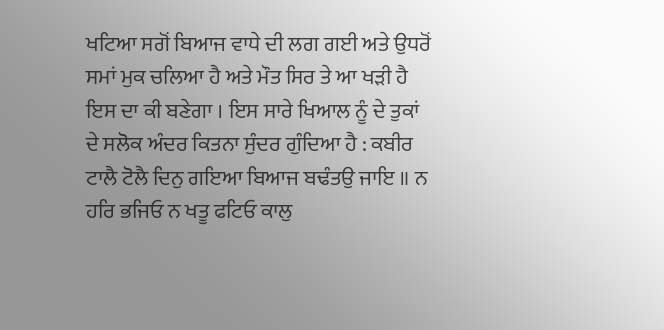ਖਟਿਆ ਸਗੋਂ ਬਿਆਜ ਵਾਧੇ ਦੀ ਲਗ ਗਈ ਅਤੇ ਉਧਰੋਂ ਸਮਾਂ ਮੁਕ ਚਲਿਆ ਹੈ ਅਤੇ ਮੌਤ ਸਿਰ ਤੇ ਆ ਖੜੀ ਹੈ ਇਸ ਦਾ ਕੀ ਬਣੇਗਾ । ਇਸ ਸਾਰੇ ਖਿਆਲ ਨੂੰ ਦੇ ਤੁਕਾਂ ਦੇ ਸਲੋਕ ਅੰਦਰ ਕਿਤਨਾ ਸੁੰਦਰ ਗੁੰਦਿਆ ਹੈ : ਕਬੀਰ ਟਾਲੈ ਟੋਲੈ ਦਿਨੁ ਗਇਆ ਬਿਆਜ ਬਢੰਤਉ ਜਾਇ ॥ ਨ ਹਰਿ ਭਜਿਓ ਨ ਖਤੂ ਫਟਿਓ ਕਾਲੁ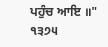ਪਹੁੰਚ ਆਇ ॥" ੧੩੭੫